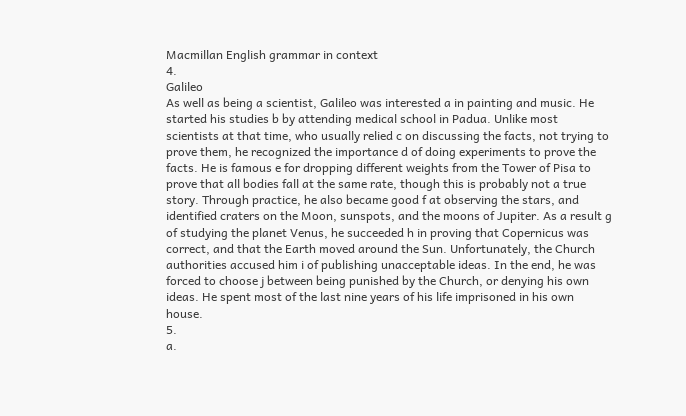Macmillan English grammar in context
4.
Galileo
As well as being a scientist, Galileo was interested a in painting and music. He started his studies b by attending medical school in Padua. Unlike most scientists at that time, who usually relied c on discussing the facts, not trying to prove them, he recognized the importance d of doing experiments to prove the facts. He is famous e for dropping different weights from the Tower of Pisa to prove that all bodies fall at the same rate, though this is probably not a true story. Through practice, he also became good f at observing the stars, and identified craters on the Moon, sunspots, and the moons of Jupiter. As a result g of studying the planet Venus, he succeeded h in proving that Copernicus was correct, and that the Earth moved around the Sun. Unfortunately, the Church authorities accused him i of publishing unacceptable ideas. In the end, he was forced to choose j between being punished by the Church, or denying his own ideas. He spent most of the last nine years of his life imprisoned in his own house.
5.
a.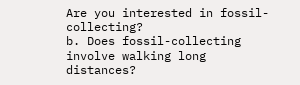Are you interested in fossil-collecting?
b. Does fossil-collecting involve walking long distances?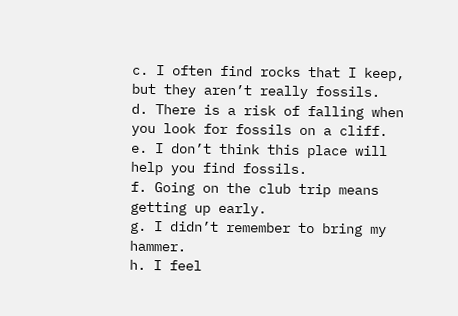c. I often find rocks that I keep, but they aren’t really fossils.
d. There is a risk of falling when you look for fossils on a cliff.
e. I don’t think this place will help you find fossils.
f. Going on the club trip means getting up early.
g. I didn’t remember to bring my hammer.
h. I feel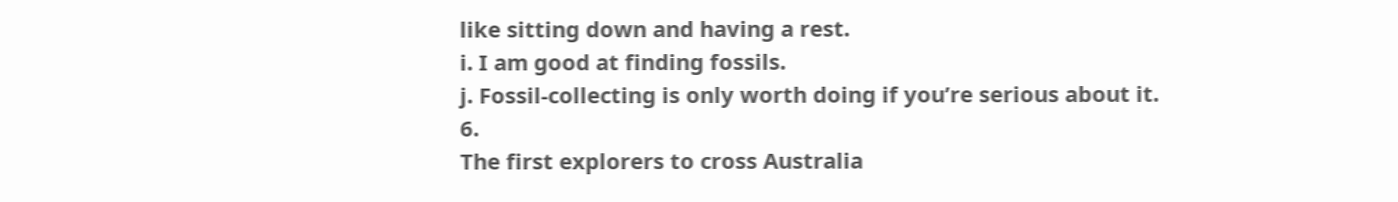like sitting down and having a rest.
i. I am good at finding fossils.
j. Fossil-collecting is only worth doing if you’re serious about it.
6.
The first explorers to cross Australia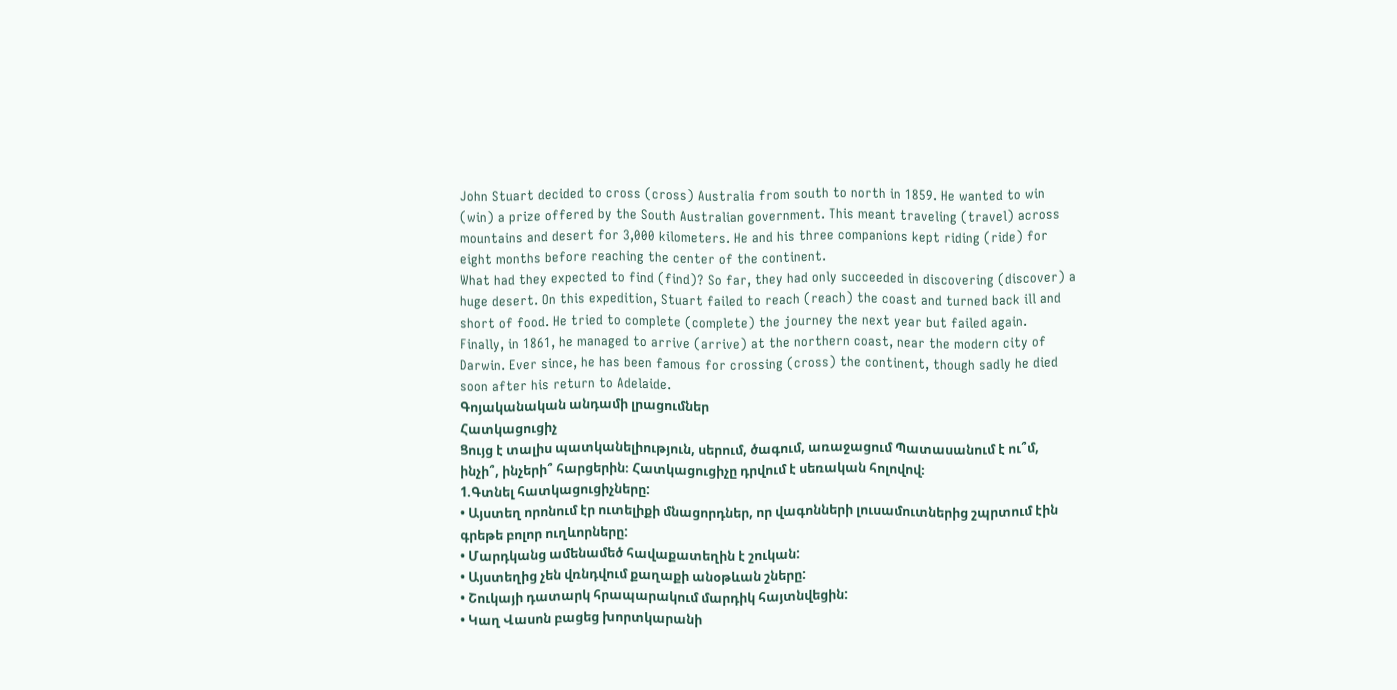John Stuart decided to cross (cross) Australia from south to north in 1859. He wanted to win (win) a prize offered by the South Australian government. This meant traveling (travel) across mountains and desert for 3,000 kilometers. He and his three companions kept riding (ride) for eight months before reaching the center of the continent.
What had they expected to find (find)? So far, they had only succeeded in discovering (discover) a huge desert. On this expedition, Stuart failed to reach (reach) the coast and turned back ill and short of food. He tried to complete (complete) the journey the next year but failed again.
Finally, in 1861, he managed to arrive (arrive) at the northern coast, near the modern city of Darwin. Ever since, he has been famous for crossing (cross) the continent, though sadly he died soon after his return to Adelaide.
Գոյականական անդամի լրացումներ
Հատկացուցիչ
Ցույց է տալիս պատկանելիություն, սերում, ծագում, առաջացում Պատասանում է ու՞մ, ինչի՞, ինչերի՞ հարցերին։ Հատկացուցիչը դրվում է սեռական հոլովով։
1.Գտնել հատկացուցիչները:
• Այստեղ որոնում էր ուտելիքի մնացորդներ, որ վագոնների լուսամուտներից շպրտում էին գրեթե բոլոր ուղևորները:
• Մարդկանց ամենամեծ հավաքատեղին է շուկան:
• Այստեղից չեն վռնդվում քաղաքի անօթևան շները:
• Շուկայի դատարկ հրապարակում մարդիկ հայտնվեցին:
• Կաղ Վասոն բացեց խորտկարանի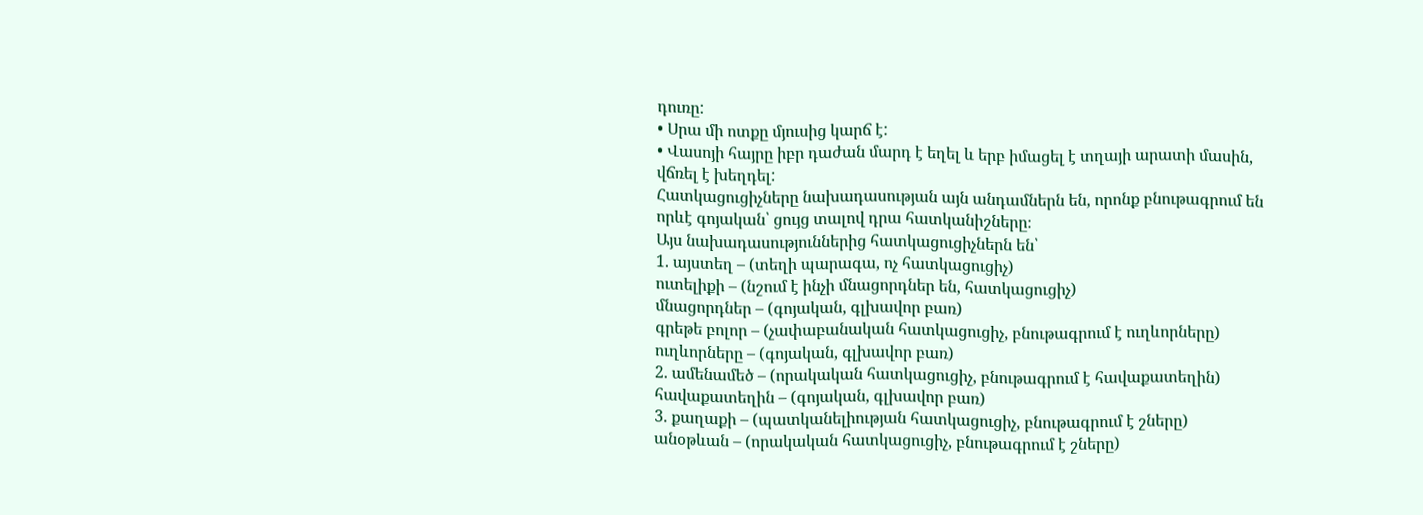դուռը:
• Սրա մի ոտքը մյուսից կարճ է:
• Վասոյի հայրը իբր դաժան մարդ է եղել և երբ իմացել է տղայի արատի մասին, վճռել է խեղդել:
Հատկացուցիչները նախադասության այն անդամներն են, որոնք բնութագրում են որևէ գոյական՝ ցույց տալով դրա հատկանիշները։
Այս նախադասություններից հատկացուցիչներն են՝
1. այստեղ – (տեղի պարագա, ոչ հատկացուցիչ)
ուտելիքի – (նշում է ինչի մնացորդներ են, հատկացուցիչ)
մնացորդներ – (գոյական, գլխավոր բառ)
գրեթե բոլոր – (չափաբանական հատկացուցիչ, բնութագրում է ուղևորները)
ուղևորները – (գոյական, գլխավոր բառ)
2. ամենամեծ – (որակական հատկացուցիչ, բնութագրում է հավաքատեղին)
հավաքատեղին – (գոյական, գլխավոր բառ)
3. քաղաքի – (պատկանելիության հատկացուցիչ, բնութագրում է շները)
անօթևան – (որակական հատկացուցիչ, բնութագրում է շները)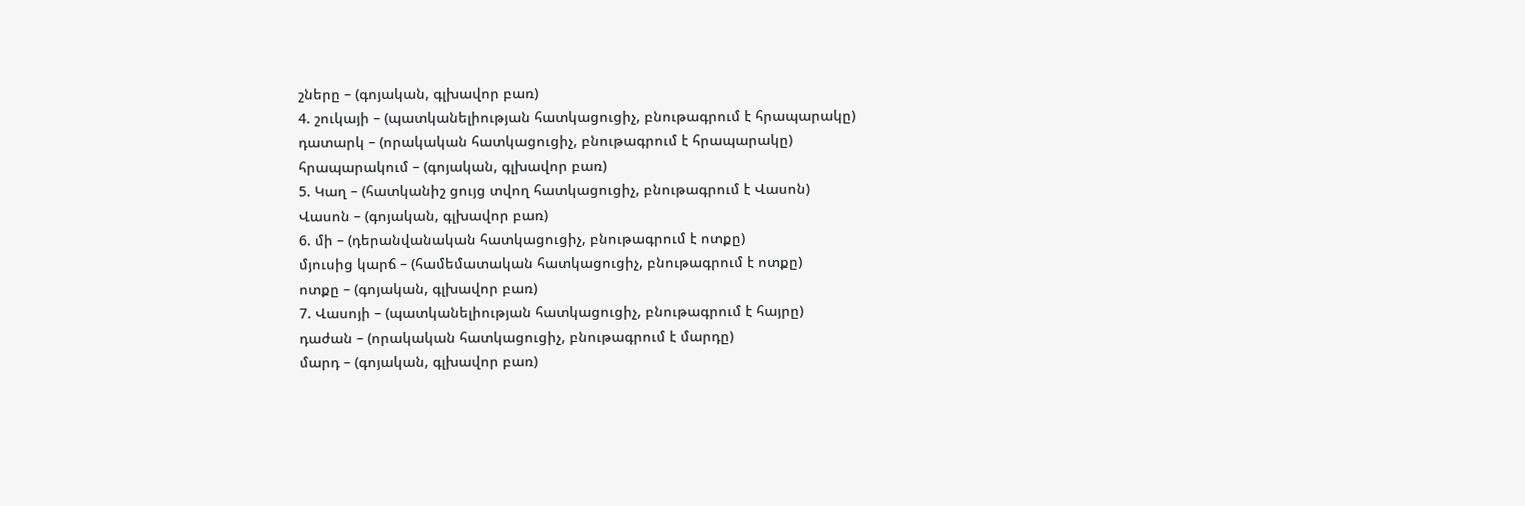շները – (գոյական, գլխավոր բառ)
4. շուկայի – (պատկանելիության հատկացուցիչ, բնութագրում է հրապարակը)
դատարկ – (որակական հատկացուցիչ, բնութագրում է հրապարակը)
հրապարակում – (գոյական, գլխավոր բառ)
5. Կաղ – (հատկանիշ ցույց տվող հատկացուցիչ, բնութագրում է Վասոն)
Վասոն – (գոյական, գլխավոր բառ)
6. մի – (դերանվանական հատկացուցիչ, բնութագրում է ոտքը)
մյուսից կարճ – (համեմատական հատկացուցիչ, բնութագրում է ոտքը)
ոտքը – (գոյական, գլխավոր բառ)
7. Վասոյի – (պատկանելիության հատկացուցիչ, բնութագրում է հայրը)
դաժան – (որակական հատկացուցիչ, բնութագրում է մարդը)
մարդ – (գոյական, գլխավոր բառ)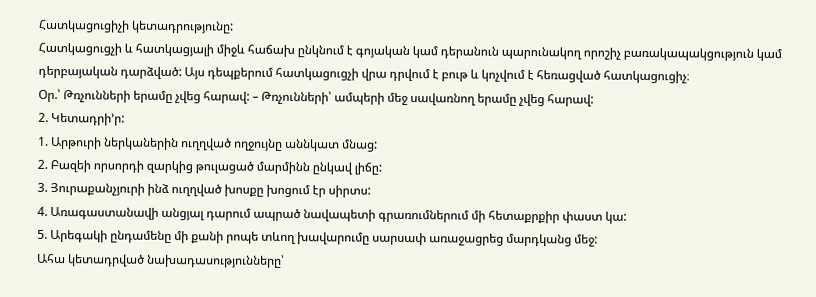Հատկացուցիչի կետադրությունը:
Հատկացուցչի և հատկացյալի միջև հաճախ ընկնում է գոյական կամ դերանուն պարունակող որոշիչ բառակապակցություն կամ դերբայական դարձված: Այս դեպքերում հատկացուցչի վրա դրվում է բութ և կոչվում է հեռացված հատկացուցիչ։
Օր.՝ Թռչունների երամը չվեց հարավ: – Թռչունների՝ ամպերի մեջ սավառնող երամը չվեց հարավ:
2. Կետադրի’ր:
1. Արթուրի ներկաներին ուղղված ողջույնը աննկատ մնաց:
2. Բազեի որսորդի զարկից թուլացած մարմինն ընկավ լիճը:
3. Յուրաքանչյուրի ինձ ուղղված խոսքը խոցում էր սիրտս:
4. Առագաստանավի անցյալ դարում ապրած նավապետի գրառումներում մի հետաքրքիր փաստ կա:
5. Արեգակի ընդամենը մի քանի րոպե տևող խավարումը սարսափ առաջացրեց մարդկանց մեջ:
Ահա կետադրված նախադասությունները՝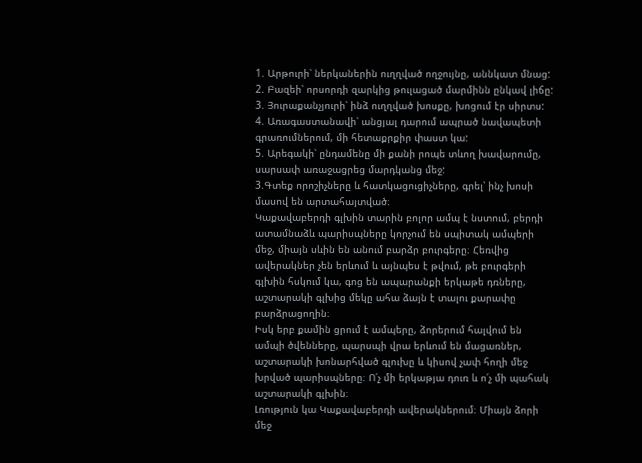1. Արթուրի՝ ներկաներին ուղղված ողջույնը, աննկատ մնաց:
2. Բազեի՝ որսորդի զարկից թուլացած մարմինն ընկավ լիճը:
3. Յուրաքանչյուրի՝ ինձ ուղղված խոսքը, խոցում էր սիրտս:
4. Առագաստանավի՝ անցյալ դարում ապրած նավապետի գրառումներում, մի հետաքրքիր փաստ կա:
5. Արեգակի՝ ընդամենը մի քանի րոպե տևող խավարումը, սարսափ առաջացրեց մարդկանց մեջ:
3.Գտեք որոշիչները և հատկացուցիչները, գրել՝ ինչ խոսի մասով են արտահայտված։
Կաքավաբերդի գլխին տարին բոլոր ամպ է նստում, բերդի ատամնաձև պարիսպները կորչում են սպիտակ ամպերի մեջ, միայն սևին են անում բարձր բուրգերը։ Հեռվից ավերակներ չեն երևում և այնպես է թվում, թե բուրգերի գլխին հսկում կա, գոց են ապարանքի երկաթե դռները, աշտարակի գլխից մեկը ահա ձայն է տալու քարափը բարձրացողին։
Իսկ երբ քամին ցրում է ամպերը, ձորերում հալվում են ամպի ծվենները, պարսպի վրա երևում են մացառներ, աշտարակի խոնարհված գլուխը և կիսով չափ հողի մեջ խրված պարիսպները։ Ո՛չ մի երկաթյա դուռ և ո՛չ մի պահակ աշտարակի գլխին։
Լռություն կա Կաքավաբերդի ավերակներում։ Միայն ձորի մեջ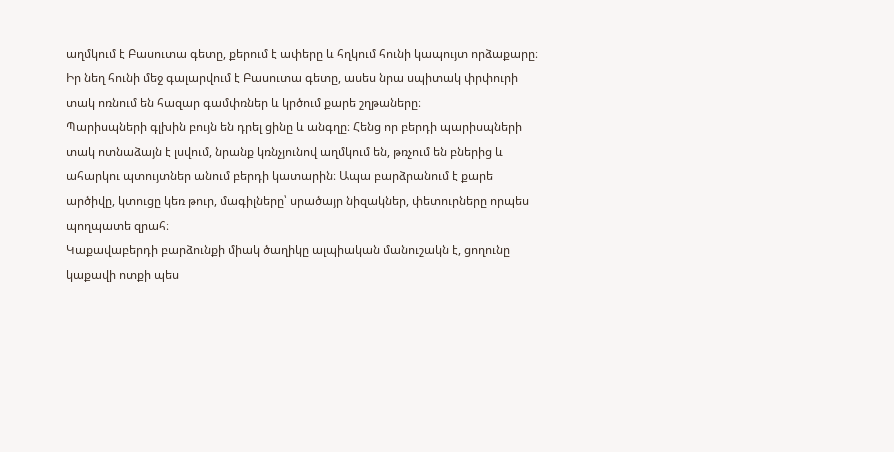աղմկում է Բասուտա գետը, քերում է ափերը և հղկում հունի կապույտ որձաքարը։ Իր նեղ հունի մեջ գալարվում է Բասուտա գետը, ասես նրա սպիտակ փրփուրի տակ ոռնում են հազար գամփռներ և կրծում քարե շղթաները։
Պարիսպների գլխին բույն են դրել ցինը և անգղը։ Հենց որ բերդի պարիսպների տակ ոտնաձայն է լսվում, նրանք կռնչյունով աղմկում են, թռչում են բներից և ահարկու պտույտներ անում բերդի կատարին։ Ապա բարձրանում է քարե արծիվը, կտուցը կեռ թուր, մագիլները՝ սրածայր նիզակներ, փետուրները որպես պողպատե զրահ։
Կաքավաբերդի բարձունքի միակ ծաղիկը ալպիական մանուշակն է, ցողունը կաքավի ոտքի պես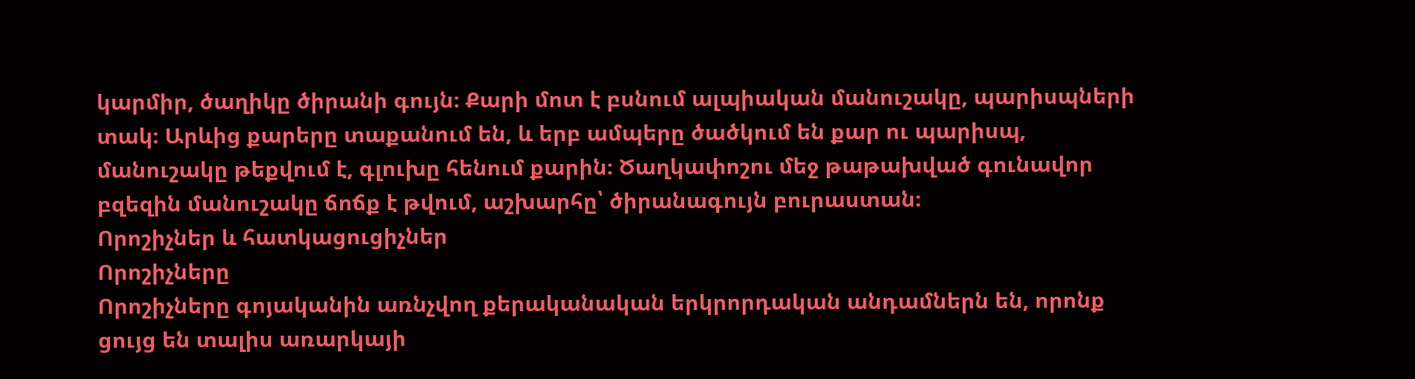կարմիր, ծաղիկը ծիրանի գույն։ Քարի մոտ է բսնում ալպիական մանուշակը, պարիսպների տակ։ Արևից քարերը տաքանում են, և երբ ամպերը ծածկում են քար ու պարիսպ, մանուշակը թեքվում է, գլուխը հենում քարին։ Ծաղկափոշու մեջ թաթախված գունավոր բզեզին մանուշակը ճոճք է թվում, աշխարհը՝ ծիրանագույն բուրաստան։
Որոշիչներ և հատկացուցիչներ
Որոշիչները
Որոշիչները գոյականին առնչվող քերականական երկրորդական անդամներն են, որոնք ցույց են տալիս առարկայի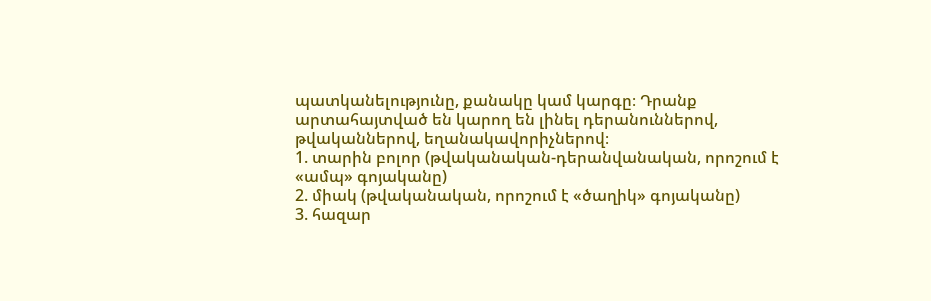պատկանելությունը, քանակը կամ կարգը։ Դրանք արտահայտված են կարող են լինել դերանուններով, թվականներով, եղանակավորիչներով։
1. տարին բոլոր (թվականական-դերանվանական, որոշում է «ամպ» գոյականը)
2. միակ (թվականական, որոշում է «ծաղիկ» գոյականը)
3. հազար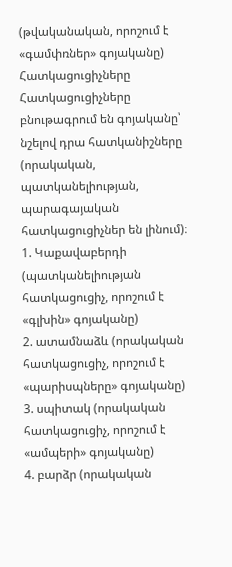(թվականական, որոշում է «գամփռներ» գոյականը)
Հատկացուցիչները
Հատկացուցիչները բնութագրում են գոյականը՝ նշելով դրա հատկանիշները (որակական, պատկանելիության, պարագայական հատկացուցիչներ են լինում)։
1. Կաքավաբերդի (պատկանելիության հատկացուցիչ, որոշում է «գլխին» գոյականը)
2. ատամնաձև (որակական հատկացուցիչ, որոշում է «պարիսպները» գոյականը)
3. սպիտակ (որակական հատկացուցիչ, որոշում է «ամպերի» գոյականը)
4. բարձր (որակական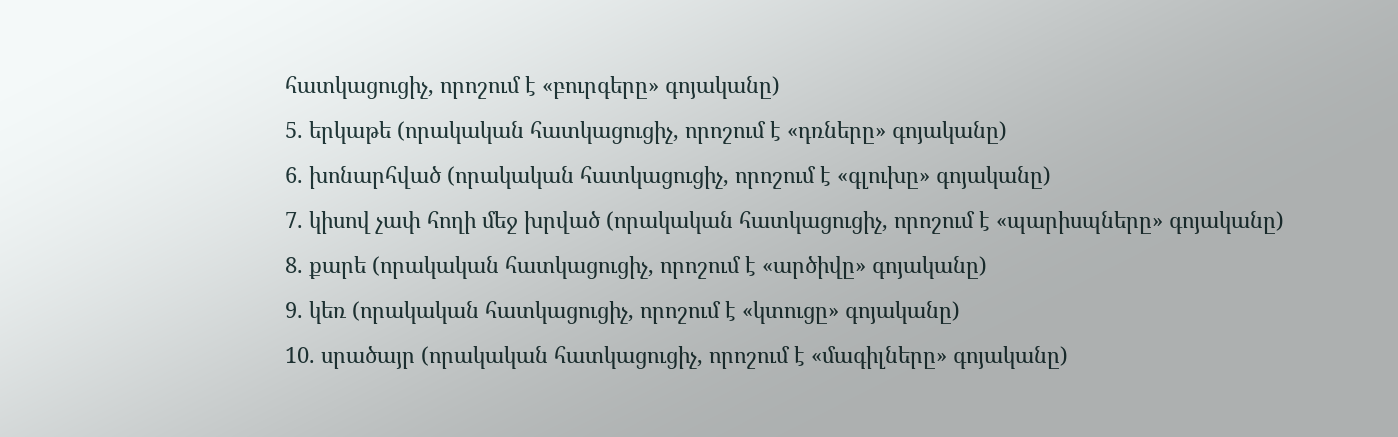հատկացուցիչ, որոշում է «բուրգերը» գոյականը)
5. երկաթե (որակական հատկացուցիչ, որոշում է «դռները» գոյականը)
6. խոնարհված (որակական հատկացուցիչ, որոշում է «գլուխը» գոյականը)
7. կիսով չափ հողի մեջ խրված (որակական հատկացուցիչ, որոշում է «պարիսպները» գոյականը)
8. քարե (որակական հատկացուցիչ, որոշում է «արծիվը» գոյականը)
9. կեռ (որակական հատկացուցիչ, որոշում է «կտուցը» գոյականը)
10. սրածայր (որակական հատկացուցիչ, որոշում է «մագիլները» գոյականը)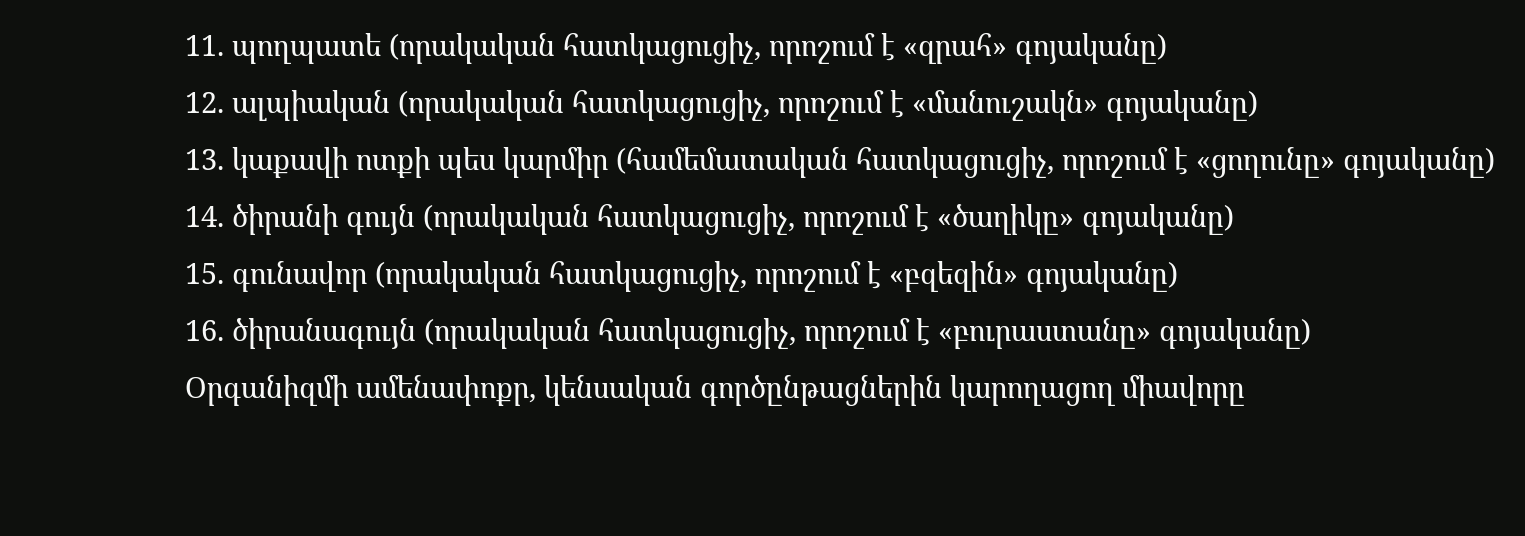11. պողպատե (որակական հատկացուցիչ, որոշում է «զրահ» գոյականը)
12. ալպիական (որակական հատկացուցիչ, որոշում է «մանուշակն» գոյականը)
13. կաքավի ոտքի պես կարմիր (համեմատական հատկացուցիչ, որոշում է «ցողունը» գոյականը)
14. ծիրանի գույն (որակական հատկացուցիչ, որոշում է «ծաղիկը» գոյականը)
15. գունավոր (որակական հատկացուցիչ, որոշում է «բզեզին» գոյականը)
16. ծիրանագույն (որակական հատկացուցիչ, որոշում է «բուրաստանը» գոյականը)
Օրգանիզմի ամենափոքր, կենսական գործընթացներին կարողացող միավորը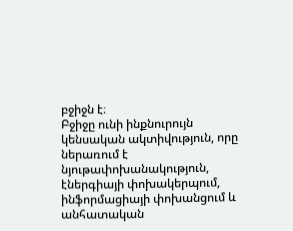բջիջն է։
Բջիջը ունի ինքնուրույն կենսական ակտիվություն, որը ներառում է նյութափոխանակություն, էներգիայի փոխակերպում, ինֆորմացիայի փոխանցում և անհատական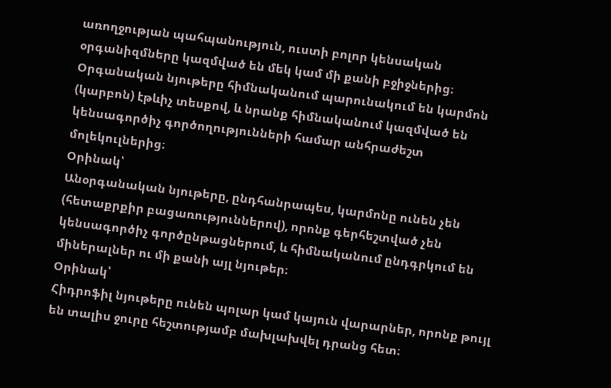առողջության պահպանություն, ուստի բոլոր կենսական օրգանիզմները կազմված են մեկ կամ մի քանի բջիջներից։
Օրգանական նյութերը հիմնականում պարունակում են կարմոն (կարբոն) էթևիչ տեսքով, և նրանք հիմնականում կազմված են կենսագործիչ գործողությունների համար անհրաժեշտ մոլեկուլներից։
Օրինակ՝
Անօրգանական նյութերը, ընդհանրապես, կարմոնը ունեն չեն (հետաքրքիր բացառություններով), որոնք գերհեշտված չեն կենսագործիչ գործընթացներում, և հիմնականում ընդգրկում են միներալներ ու մի քանի այլ նյութեր։
Օրինակ՝
Հիդրոֆիլ նյութերը ունեն պոլար կամ կայուն վարարներ, որոնք թույլ են տալիս ջուրը հեշտությամբ մախլախվել դրանց հետ։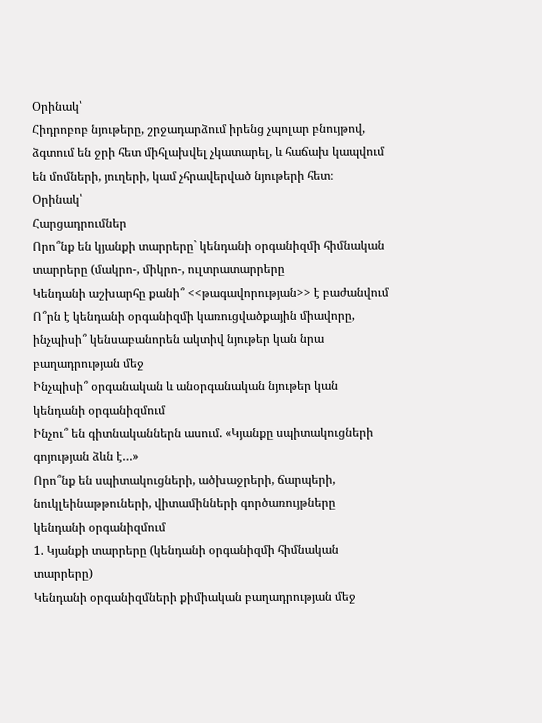Օրինակ՝
Հիդրոբոբ նյութերը, շրջադարձում իրենց չպոլար բնույթով, ձգտում են ջրի հետ միհլախվել չկատարել, և հաճախ կապվում են մոմների, յուղերի, կամ չհրավերված նյութերի հետ։
Օրինակ՝
Հարցադրումներ
Որո՞նք են կյանքի տարրերը` կենդանի օրգանիզմի հիմնական տարրերը (մակրո-, միկրո-, ուլտրատարրերը
Կենդանի աշխարհը քանի՞ <<թագավորության>> է բաժանվում
Ո՞րն է կենդանի օրգանիզմի կառուցվածքային միավորը, ինչպիսի՞ կենսաբանորեն ակտիվ նյութեր կան նրա բաղադրության մեջ
Ինչպիսի՞ օրգանական և անօրգանական նյութեր կան կենդանի օրգանիզմում
Ինչու՞ են գիտնականներն ասում. «Կյանքը սպիտակուցների գոյության ձևն է…»
Որո՞նք են սպիտակուցների, ածխաջրերի, ճարպերի, նուկլեինաթթուների, վիտամինների գործառույթները կենդանի օրգանիզմում
1. Կյանքի տարրերը (կենդանի օրգանիզմի հիմնական տարրերը)
Կենդանի օրգանիզմների քիմիական բաղադրության մեջ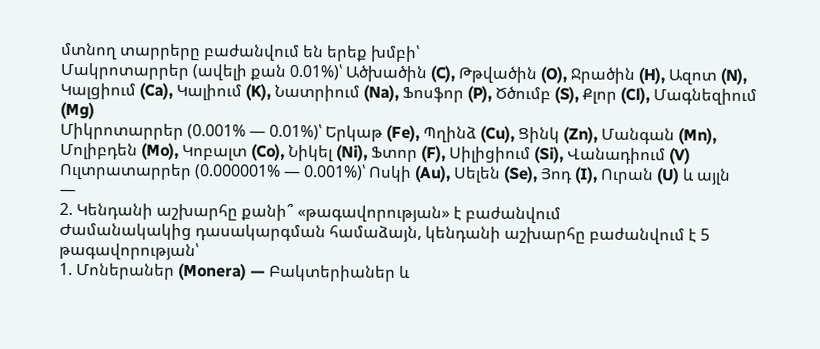մտնող տարրերը բաժանվում են երեք խմբի՝
Մակրոտարրեր (ավելի քան 0.01%)՝ Ածխածին (C), Թթվածին (O), Ջրածին (H), Ազոտ (N), Կալցիում (Ca), Կալիում (K), Նատրիում (Na), Ֆոսֆոր (P), Ծծումբ (S), Քլոր (Cl), Մագնեզիում (Mg)
Միկրոտարրեր (0.001% — 0.01%)՝ Երկաթ (Fe), Պղինձ (Cu), Ցինկ (Zn), Մանգան (Mn), Մոլիբդեն (Mo), Կոբալտ (Co), Նիկել (Ni), Ֆտոր (F), Սիլիցիում (Si), Վանադիում (V)
Ուլտրատարրեր (0.000001% — 0.001%)՝ Ոսկի (Au), Սելեն (Se), Յոդ (I), Ուրան (U) և այլն
—
2. Կենդանի աշխարհը քանի՞ «թագավորության» է բաժանվում
Ժամանակակից դասակարգման համաձայն, կենդանի աշխարհը բաժանվում է 5 թագավորության՝
1. Մոներաներ (Monera) — Բակտերիաներ և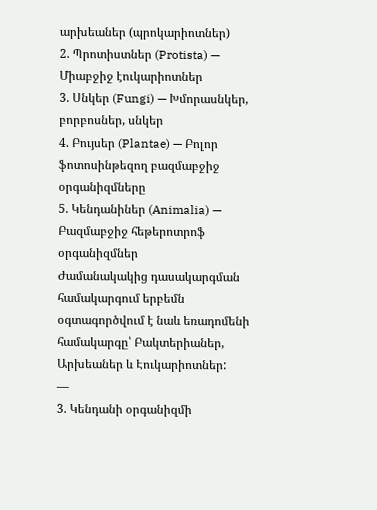արխեաներ (պրոկարիոտներ)
2. Պրոտիստներ (Protista) — Միաբջիջ էուկարիոտներ
3. Սնկեր (Fungi) — Խմորասնկեր, բորբոսներ, սնկեր
4. Բույսեր (Plantae) — Բոլոր ֆոտոսինթեզող բազմաբջիջ օրգանիզմները
5. Կենդանիներ (Animalia) — Բազմաբջիջ հեթերոտրոֆ օրգանիզմներ
Ժամանակակից դասակարգման համակարգում երբեմն օգտագործվում է նաև եռադոմենի համակարգը՝ Բակտերիաներ, Արխեաներ և Էուկարիոտներ:
—
3. Կենդանի օրգանիզմի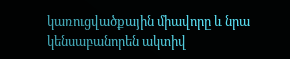կառուցվածքային միավորը և նրա կենսաբանորեն ակտիվ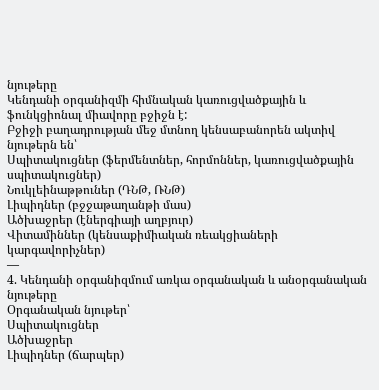նյութերը
Կենդանի օրգանիզմի հիմնական կառուցվածքային և ֆունկցիոնալ միավորը բջիջն է:
Բջիջի բաղադրության մեջ մտնող կենսաբանորեն ակտիվ նյութերն են՝
Սպիտակուցներ (ֆերմենտներ, հորմոններ, կառուցվածքային սպիտակուցներ)
Նուկլեինաթթուներ (ԴՆԹ, ՌՆԹ)
Լիպիդներ (բջջաթաղանթի մաս)
Ածխաջրեր (էներգիայի աղբյուր)
Վիտամիններ (կենսաքիմիական ռեակցիաների կարգավորիչներ)
—
4. Կենդանի օրգանիզմում առկա օրգանական և անօրգանական նյութերը
Օրգանական նյութեր՝
Սպիտակուցներ
Ածխաջրեր
Լիպիդներ (ճարպեր)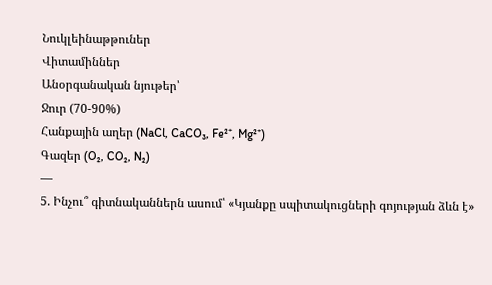Նուկլեինաթթուներ
Վիտամիններ
Անօրգանական նյութեր՝
Ջուր (70-90%)
Հանքային աղեր (NaCl, CaCO₃, Fe²⁺, Mg²⁺)
Գազեր (O₂, CO₂, N₂)
—
5. Ինչու՞ գիտնականներն ասում՝ «Կյանքը սպիտակուցների գոյության ձևն է»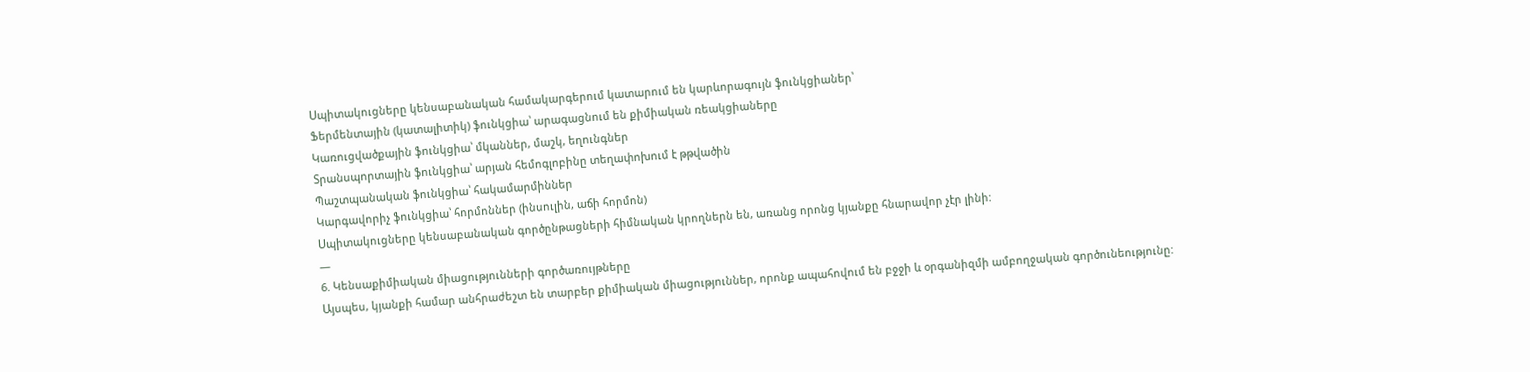Սպիտակուցները կենսաբանական համակարգերում կատարում են կարևորագույն ֆունկցիաներ՝
Ֆերմենտային (կատալիտիկ) ֆունկցիա՝ արագացնում են քիմիական ռեակցիաները
Կառուցվածքային ֆունկցիա՝ մկաններ, մաշկ, եղունգներ
Տրանսպորտային ֆունկցիա՝ արյան հեմոգլոբինը տեղափոխում է թթվածին
Պաշտպանական ֆունկցիա՝ հակամարմիններ
Կարգավորիչ ֆունկցիա՝ հորմոններ (ինսուլին, աճի հորմոն)
Սպիտակուցները կենսաբանական գործընթացների հիմնական կրողներն են, առանց որոնց կյանքը հնարավոր չէր լինի:
—
6. Կենսաքիմիական միացությունների գործառույթները
Այսպես, կյանքի համար անհրաժեշտ են տարբեր քիմիական միացություններ, որոնք ապահովում են բջջի և օրգանիզմի ամբողջական գործունեությունը: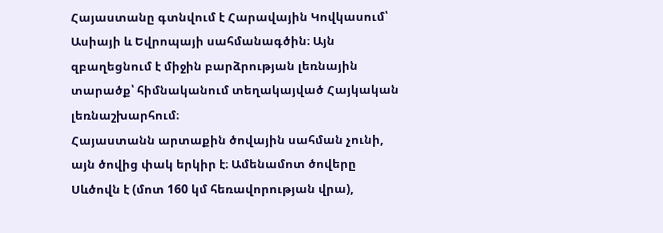Հայաստանը գտնվում է Հարավային Կովկասում՝ Ասիայի և Եվրոպայի սահմանագծին։ Այն զբաղեցնում է միջին բարձրության լեռնային տարածք՝ հիմնականում տեղակայված Հայկական լեռնաշխարհում։
Հայաստանն արտաքին ծովային սահման չունի, այն ծովից փակ երկիր է։ Ամենամոտ ծովերը Սևծովն է (մոտ 160 կմ հեռավորության վրա),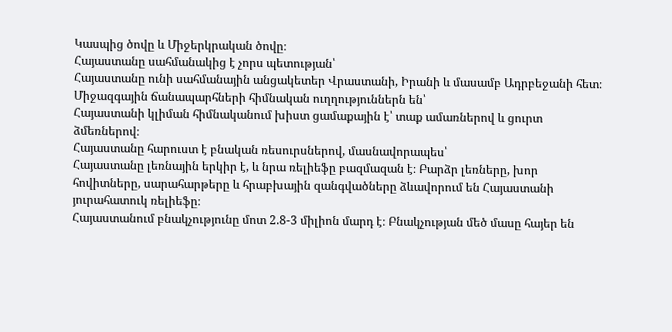Կասպից ծովը և Միջերկրական ծովը։
Հայաստանը սահմանակից է չորս պետության՝
Հայաստանը ունի սահմանային անցակետեր Վրաստանի, Իրանի և մասամբ Ադրբեջանի հետ։ Միջազգային ճանապարհների հիմնական ուղղություններն են՝
Հայաստանի կլիման հիմնականում խիստ ցամաքային է՝ տաք ամառներով և ցուրտ ձմեռներով։
Հայաստանը հարուստ է բնական ռեսուրսներով, մասնավորապես՝
Հայաստանը լեռնային երկիր է, և նրա ռելիեֆը բազմազան է։ Բարձր լեռները, խոր հովիտները, սարահարթերը և հրաբխային զանգվածները ձևավորում են Հայաստանի յուրահատուկ ռելիեֆը։
Հայաստանում բնակչությունը մոտ 2.8-3 միլիոն մարդ է։ Բնակչության մեծ մասը հայեր են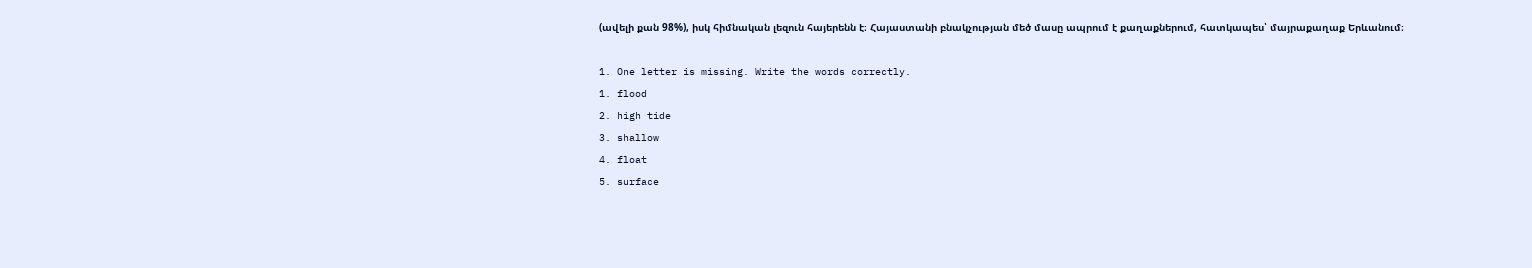(ավելի քան 98%), իսկ հիմնական լեզուն հայերենն է։ Հայաստանի բնակչության մեծ մասը ապրում է քաղաքներում, հատկապես՝ մայրաքաղաք Երևանում։

1. One letter is missing. Write the words correctly.
1. flood
2. high tide
3. shallow
4. float
5. surface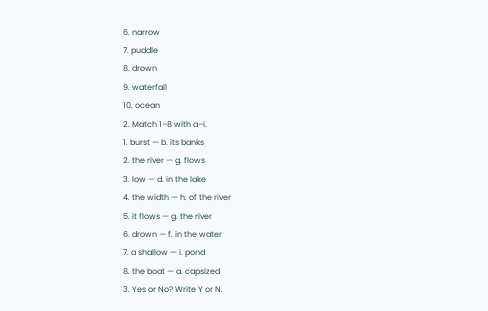6. narrow
7. puddle
8. drown
9. waterfall
10. ocean
2. Match 1–8 with a–i.
1. burst — b. its banks
2. the river — g. flows
3. low — d. in the lake
4. the width — h. of the river
5. it flows — g. the river
6. drown — f. in the water
7. a shallow — i. pond
8. the boat — a. capsized
3. Yes or No? Write Y or N.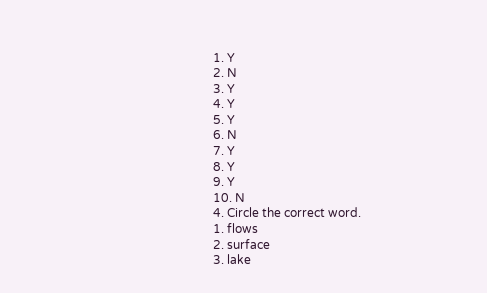1. Y
2. N
3. Y
4. Y
5. Y
6. N
7. Y
8. Y
9. Y
10. N
4. Circle the correct word.
1. flows
2. surface
3. lake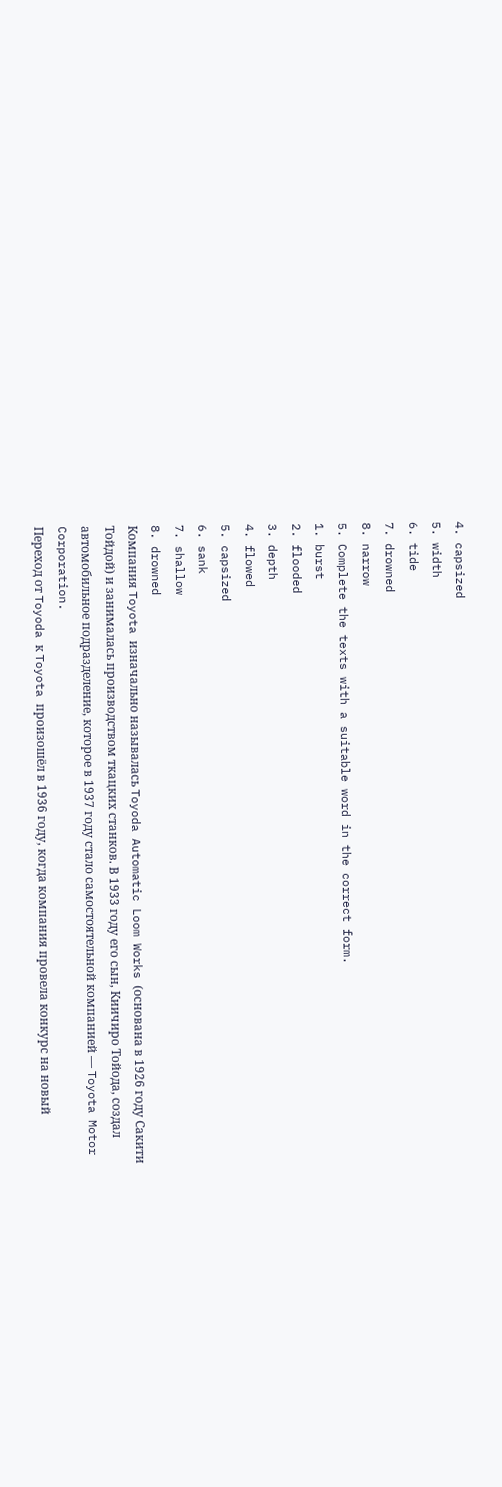4. capsized
5. width
6. tide
7. drowned
8. narrow
5. Complete the texts with a suitable word in the correct form.
1. burst
2. flooded
3. depth
4. flowed
5. capsized
6. sank
7. shallow
8. drowned
Компания Toyota изначально называлась Toyoda Automatic Loom Works (основана в 1926 году Сакити Тойдой) и занималась производством ткацких станков. В 1933 году его сын, Киичиро Тойода, создал автомобильное подразделение, которое в 1937 году стало самостоятельной компанией — Toyota Motor Corporation.
Переход от Toyoda к Toyota произошёл в 1936 году, когда компания провела конкурс на новый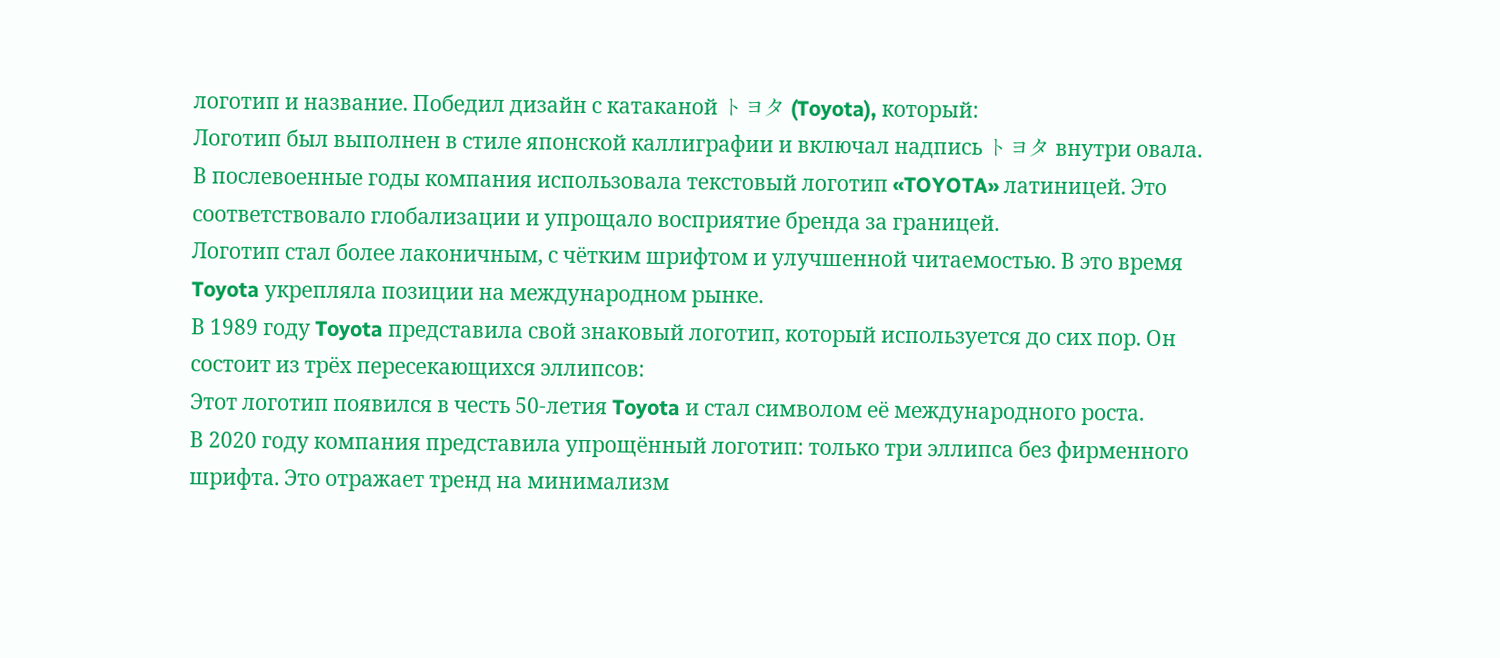логотип и название. Победил дизайн с катаканой トヨタ (Toyota), который:
Логотип был выполнен в стиле японской каллиграфии и включал надпись トヨタ внутри овала.
В послевоенные годы компания использовала текстовый логотип «TOYOTA» латиницей. Это соответствовало глобализации и упрощало восприятие бренда за границей.
Логотип стал более лаконичным, с чётким шрифтом и улучшенной читаемостью. В это время Toyota укрепляла позиции на международном рынке.
В 1989 году Toyota представила свой знаковый логотип, который используется до сих пор. Он состоит из трёх пересекающихся эллипсов:
Этот логотип появился в честь 50-летия Toyota и стал символом её международного роста.
В 2020 году компания представила упрощённый логотип: только три эллипса без фирменного шрифта. Это отражает тренд на минимализм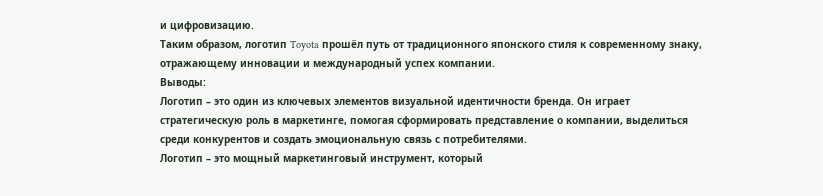и цифровизацию.
Таким образом, логотип Toyota прошёл путь от традиционного японского стиля к современному знаку, отражающему инновации и международный успех компании.
Выводы:
Логотип – это один из ключевых элементов визуальной идентичности бренда. Он играет стратегическую роль в маркетинге, помогая сформировать представление о компании, выделиться среди конкурентов и создать эмоциональную связь с потребителями.
Логотип – это мощный маркетинговый инструмент, который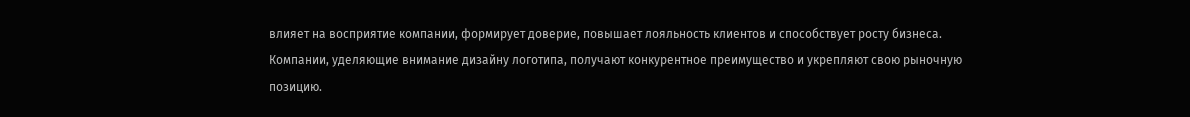влияет на восприятие компании, формирует доверие, повышает лояльность клиентов и способствует росту бизнеса. Компании, уделяющие внимание дизайну логотипа, получают конкурентное преимущество и укрепляют свою рыночную позицию.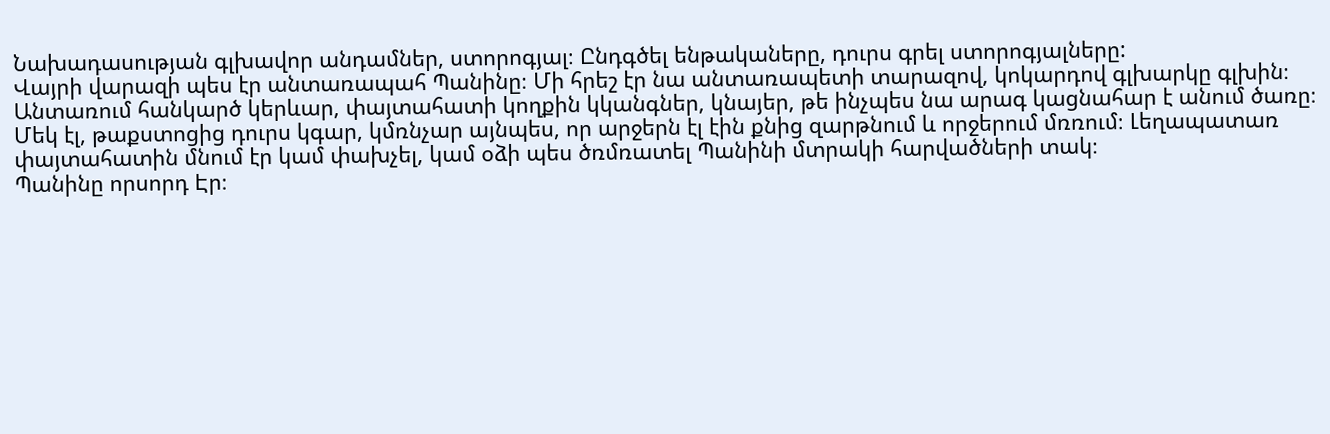Նախադասության գլխավոր անդամներ, ստորոգյալ։ Ընդգծել ենթակաները, դուրս գրել ստորոգյալները:
Վայրի վարազի պես էր անտառապահ Պանինը։ Մի հրեշ էր նա անտառապետի տարազով, կոկարդով գլխարկը գլխին։ Անտառում հանկարծ կերևար, փայտահատի կողքին կկանգներ, կնայեր, թե ինչպես նա արագ կացնահար է անում ծառը։ Մեկ էլ, թաքստոցից դուրս կգար, կմռնչար այնպես, որ արջերն էլ էին քնից զարթնում և որջերում մռռում։ Լեղապատառ փայտահատին մնում էր կամ փախչել, կամ օձի պես ծռմռատել Պանինի մտրակի հարվածների տակ։
Պանինը որսորդ Էր։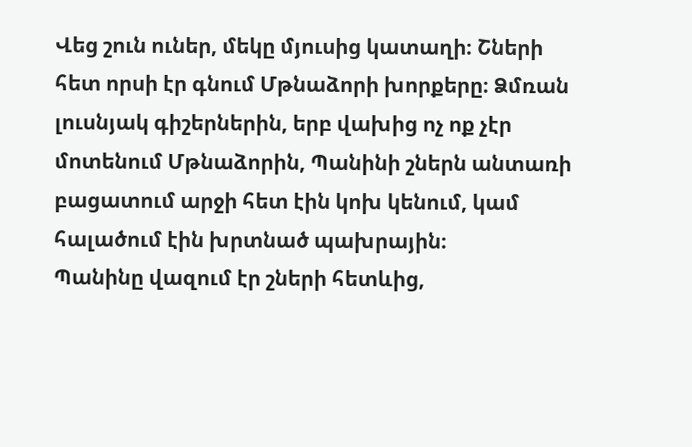Վեց շուն ուներ, մեկը մյուսից կատաղի։ Շների հետ որսի էր գնում Մթնաձորի խորքերը։ Ձմռան լուսնյակ գիշերներին, երբ վախից ոչ ոք չէր մոտենում Մթնաձորին, Պանինի շներն անտառի բացատում արջի հետ էին կոխ կենում, կամ հալածում էին խրտնած պախրային։
Պանինը վազում էր շների հետևից,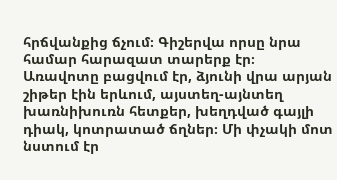հրճվանքից ճչում։ Գիշերվա որսը նրա համար հարազատ տարերք էր։
Առավոտը բացվում էր, ձյունի վրա արյան շիթեր էին երևում, այստեղ-այնտեղ խառնիխուռն հետքեր, խեղդված գայլի դիակ, կոտրատած ճղներ։ Մի փչակի մոտ նստում էր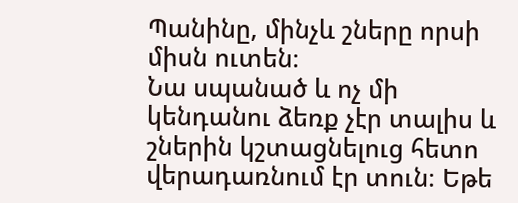Պանինը, մինչև շները որսի միսն ուտեն։
Նա սպանած և ոչ մի կենդանու ձեռք չէր տալիս և շներին կշտացնելուց հետո վերադառնում էր տուն։ Եթե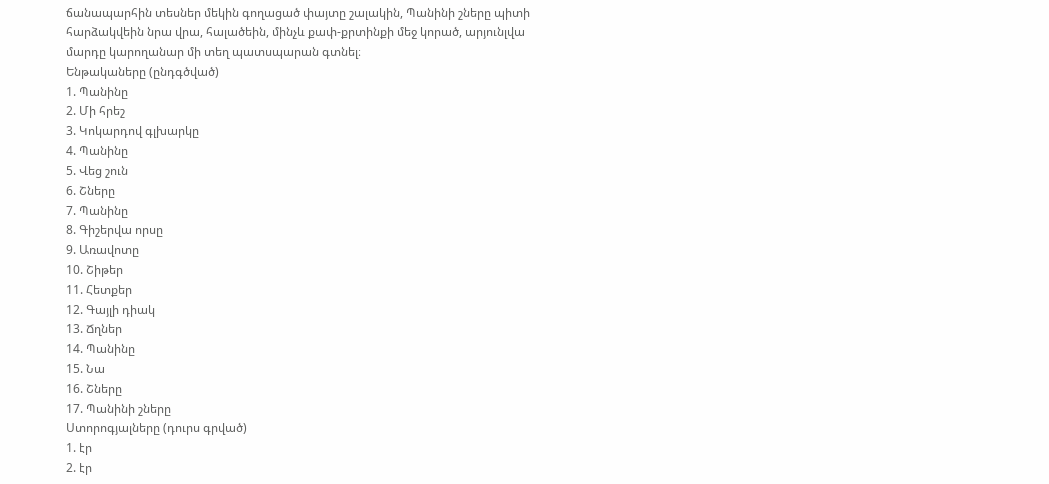ճանապարհին տեսներ մեկին գողացած փայտը շալակին, Պանինի շները պիտի հարձակվեին նրա վրա, հալածեին, մինչև քափ-քրտինքի մեջ կորած, արյունլվա մարդը կարողանար մի տեղ պատսպարան գտնել։
Ենթակաները (ընդգծված)
1. Պանինը
2. Մի հրեշ
3. Կոկարդով գլխարկը
4. Պանինը
5. Վեց շուն
6. Շները
7. Պանինը
8. Գիշերվա որսը
9. Առավոտը
10. Շիթեր
11. Հետքեր
12. Գայլի դիակ
13. Ճղներ
14. Պանինը
15. Նա
16. Շները
17. Պանինի շները
Ստորոգյալները (դուրս գրված)
1. էր
2. էր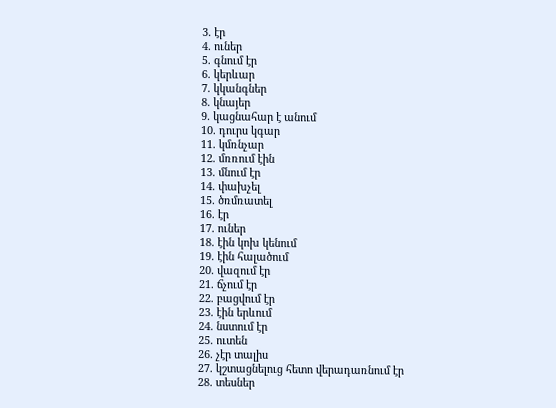3. էր
4. ուներ
5. գնում էր
6. կերևար
7. կկանգներ
8. կնայեր
9. կացնահար է անում
10. դուրս կգար
11. կմռնչար
12. մռռում էին
13. մնում էր
14. փախչել
15. ծռմռատել
16. էր
17. ուներ
18. էին կոխ կենում
19. էին հալածում
20. վազում էր
21. ճչում էր
22. բացվում էր
23. էին երևում
24. նստում էր
25. ուտեն
26. չէր տալիս
27. կշտացնելուց հետո վերադառնում էր
28. տեսներ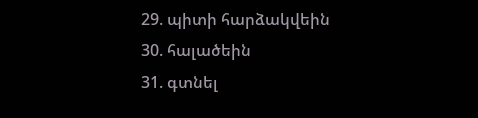29. պիտի հարձակվեին
30. հալածեին
31. գտնել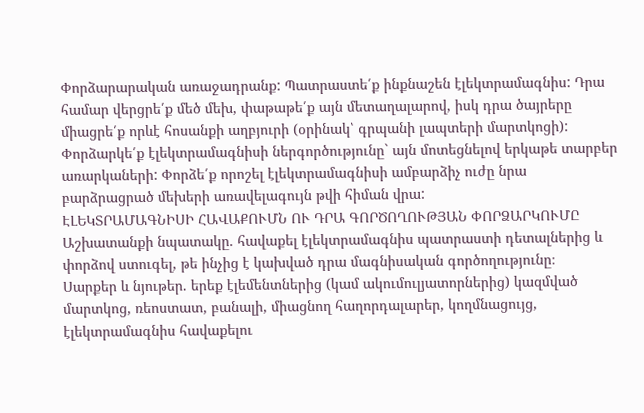Փորձարարական առաջադրանք: Պատրաստե՛ք ինքնաշեն էլեկտրամագնիս: Դրա համար վերցրե՛ք մեծ մեխ, փաթաթե՛ք այն մետաղալարով, իսկ դրա ծայրերը միացրե՛ք որևէ հոսանքի աղբյուրի (օրինակ՝ գրպանի լապտերի մարտկոցի): Փորձարկե՛ք էլեկտրամագնիսի ներգործությունը` այն մոտեցնելով երկաթե տարբեր առարկաների: Փորձե՛ք որոշել էլեկտրամագնիսի ամբարձիչ ուժը նրա բարձրացրած մեխերի առավելագույն թվի հիման վրա:
ԷԼԵԿՏՐԱՄԱԳՆԻՍԻ ՀԱՎԱՔՈՒՄՆ ՈՒ ԴՐԱ ԳՈՐԾՈՂՈՒԹՅԱՆ ՓՈՐՁԱՐԿՈՒՄԸ
Աշխատանքի նպատակը. հավաքել էլեկտրամագնիս պատրաստի դետալներից և փորձով ստուգել, թե ինչից է կախված դրա մագնիսական գործողությունը։
Սարքեր և նյութեր. երեք էլեմենտներից (կամ ակումուլյատորներից) կազմված մարտկոց, ռեոստատ, բանալի, միացնող հաղորդալարեր, կողմնացույց, էլեկտրամագնիս հավաքելու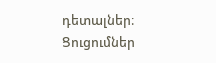դետալներ։
Ցուցումներ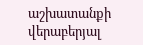աշխատանքի վերաբերյալ